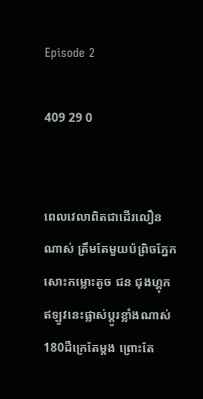Episode 2

409 29 0


ពេលវេលាពិតជាដេីរលឿនណាស់ ត្រឹមតែមួយប៉ព្រិចភ្នែកសោះកម្លោះតូច ជន ជុងហ្គុក ឥឡូវនេះផ្លាស់ប្ដូរខ្លាំងណាស់180ដឺក្រេតែម្ដង ព្រោះតែ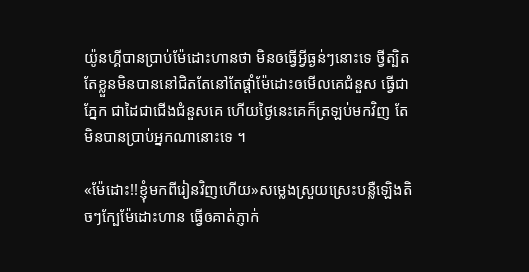យ៉ូនហ្គីបានប្រាប់ម៉ែដោះហានថា មិនឲធ្វេីអ្វីធ្ងន់ៗនោះទេ ថ្វីត្បិតតែខ្លួនមិនបាននៅជិតតែនៅតែផ្ដាំម៉ែដោះឲមេីលគេជំនួស ធ្វេីជាភ្នែក ជាដៃជាជេីងជំនួសគេ ហេីយថ្ងៃនេះគេក៏ត្រឡប់មកវិញ តែមិនបានប្រាប់អ្នកណានោះទេ ។

«ម៉ែដោះ!!ខ្ញុំមកពីរៀនវិញហេីយ»សម្លេងស្រួយស្រេះបន្លឺឡេិងតិចៗក្បែម៉ែដោះហាន ធ្វេីឲគាត់ភ្ញាក់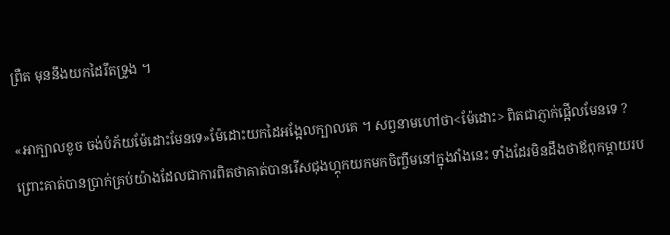ព្រឺត មុននឹងយកដៃរឹតទ្រូង ។

«អាក្បាលខូច ចង់បំភ័យម៉ែដោះមែនទេ»ម៉ែដោះយកដៃអង្អែលក្បាលគេ ។ សព្វនាមហៅថា<ម៉ែដោះ> ពិតជាភ្ញាក់ផ្អេីលមែនទេ ? ព្រោះគាត់បានប្រាក់គ្រប់យ៉ាងដែលជាការពិតថាគាត់បានរេីសជុងហ្គុកយកមកចិញ្ចឹមនៅក្នុងវាំងនេះ ទាំងដែរមិនដឹងថាឪពុកម្ដាយរប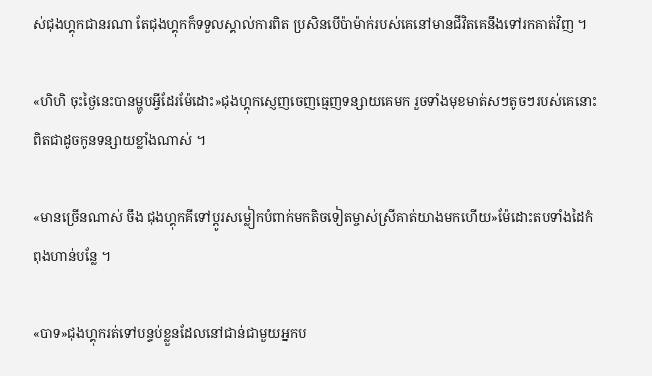ស់ជុងហ្គុកជានរណា តែជុងហ្គុកក៏ទទួលស្គាល់ការពិត ប្រសិនបេីប៉ាម៉ាក់របស់គេនៅមានជីវិតគេនឹងទៅរកគាត់វិញ ។

«ហិហិ ចុះថ្ងៃនេះបានម្ហូបអ្វីដែរម៉ែដោះ»ជុងហ្គុកស្ញេញចេញធ្មេញទន្សាយគេមក រួចទាំងមុខមាត់សៗតូចៗរបស់គេនោះ ពិតជាដូចកូនទន្សាយខ្លាំងណាស់ ។

«មានច្រេីនណាស់ ចឹង ជុងហ្គុកគីទៅប្ដូរសម្លៀកបំពាក់មកតិចទៀតម្ចាស់ស្រីគាត់យាងមកហេីយ»ម៉ែដោះតបទាំងដៃកំពុងហាន់បន្លែ ។

«បាទ»ជុងហ្គុករត់ទៅបន្ទប់ខ្លួនដែលនៅជាន់ជាមួយអ្នកប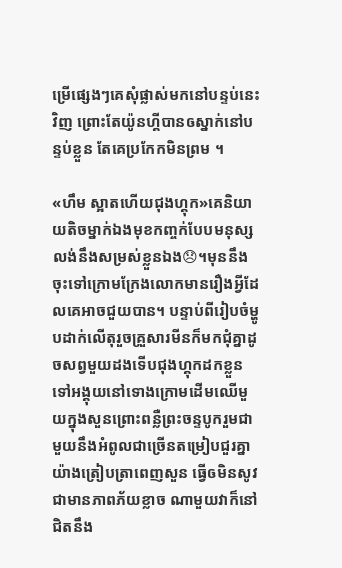ម្រេីផ្សេងៗគេសុំផ្លាស់មកនៅបន្ទប់នេះវិញ ព្រោះតែយ៉ូនហ្គីបានឲស្នាក់នៅបន្ទប់ខ្លួន តែគេប្រកែកមិនព្រម ។

«ហឹម ស្អាតហេីយជុងហ្គុក»គេនិយាយតិចម្នាក់ឯងមុខកញ្ចក់បែបមនុស្សលង់នឹងសម្រស់ខ្លួនឯង😞។មុននឹងចុះទៅក្រោមក្រែងលោកមានរឿងអ្វីដែលគេអាចជួយបាន។ បន្ទាប់ពីរៀបចំម្ហូបដាក់លេីតុរួចគ្រួសារមីនក៏មកជុំគ្នាដូចសព្វមួយដងទេីបជុងហ្គុកដកខ្លួនទៅអង្គុយនៅទោងក្រោមដេីមឈេីមួយក្នុងសួនព្រោះពន្លឺព្រះចន្ទបូករួមជាមួយនឹងអំពូលជាច្រេីនតម្រៀបជួរគ្នាយ៉ាងត្រៀបត្រាពេញសួន ធ្វេីឲមិនសូវជាមានភាពភ័យខ្លាច ណាមួយវាក៏នៅជិតនឹង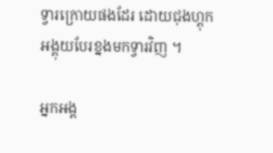ទ្វារក្រោយផងដែរ ដោយជុងហ្គុកអង្គុយបែរខ្នងមកទ្វារវិញ ។

អ្នកអង្គ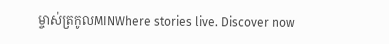ម្ចាស់ត្រកូលMINWhere stories live. Discover now